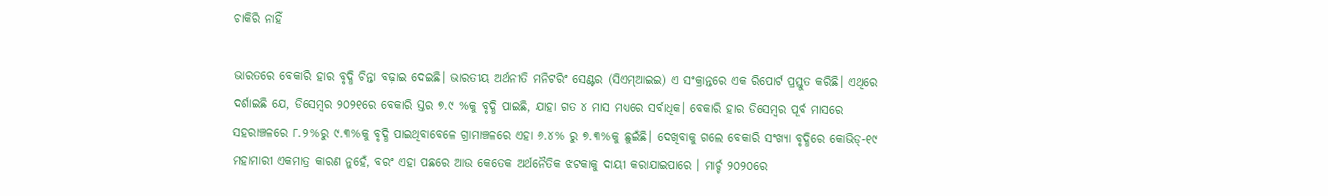ଚାକିରି ନାହିଁ

ଭାରତରେ ବେକାରି ହାର ବୃଦ୍ଧି ଚିନ୍ତା ବଢ଼ାଇ ଦେଇଛି। ଭାରତୀୟ ଅର୍ଥନୀତି ମନିଟରିଂ ସେଣ୍ଟର (ସିଏମ୍‌ଆଇଇ) ଏ ସଂକ୍ରାନ୍ତରେ ଏକ ରିପୋର୍ଟ ପ୍ରସ୍ତୁତ କରିଛି। ଏଥିରେ ଦର୍ଶାଇଛି ଯେ, ଡିସେମ୍ବର ୨୦୨୧ରେ ବେକାରି ସ୍ତର ୭.୯ %କୁ ବୃଦ୍ଧି ପାଇଛି, ଯାହା ଗତ ୪ ମାସ ମଧ୍ୟରେ ସର୍ବାଧିକ। ବେକାରି ହାର ଡିସେମ୍ବର ପୂର୍ବ ମାସରେ ସହରାଞ୍ଚଳରେ ୮.୨%ରୁ ୯.୩%କୁ ବୃଦ୍ଧି ପାଇଥିବାବେଳେ ଗ୍ରାମାଞ୍ଚଳରେ ଏହା ୬.୪% ରୁ ୭.୩%କୁ ଛୁଇଁଛି। ଦେଖିବାକୁ ଗଲେ ବେକାରି ସଂଖ୍ୟା ବୃଦ୍ଧିରେ କୋଭିଡ୍‌-୧୯ ମହାମାରୀ ଏକମାତ୍ର କାରଣ ନୁହେଁ, ବରଂ ଏହା ପଛରେ ଆଉ କେତେକ ଅର୍ଥନୈତିକ ଝଟକାକୁ ଦାୟୀ କରାଯାଇପାରେ । ମାର୍ଚ୍ଚ ୨୦୨୦ରେ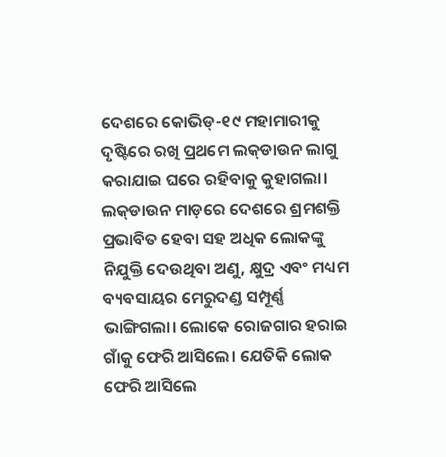ଦେଶରେ କୋଭିଡ୍‌-୧୯ ମହାମାରୀକୁ ଦୃଷ୍ଟିରେ ରଖି ପ୍ରଥମେ ଲକ୍‌ଡାଉନ ଲାଗୁ କରାଯାଇ ଘରେ ରହିବାକୁ କୁହାଗଲା। ଲକ୍‌ଡାଉନ ମାଡ଼ରେ ଦେଶରେ ଶ୍ରମଶକ୍ତି ପ୍ରଭାବିତ ହେବା ସହ ଅଧିକ ଲୋକଙ୍କୁ ନିଯୁକ୍ତି ଦେଉଥିବା ଅଣୁ, କ୍ଷୁଦ୍ର ଏବଂ ମଧ୍ୟମ ବ୍ୟବସାୟର ମେରୁଦଣ୍ଡ ସମ୍ପୂର୍ଣ୍ଣ ଭାଙ୍ଗିଗଲା। ଲୋକେ ରୋଜଗାର ହରାଇ ଗାଁକୁ ଫେରି ଆସିଲେ। ଯେତିକି ଲୋକ ଫେରି ଆସିଲେ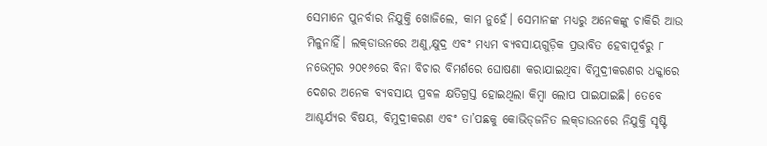ସେମାନେ ପୁନର୍ବାର ନିଯୁକ୍ତି ଖୋଜିଲେ, କାମ ନୁହେଁ। ସେମାନଙ୍କ ମଧ୍ୟରୁ ଅନେକଙ୍କୁ ଚାକିରି ଆଉ ମିଳୁନାହିଁ। ଲକ୍‌ଡାଉନରେ ଅଣୁ,କ୍ଷୁଦ୍ର ଏବଂ ମଧ୍ୟମ ବ୍ୟବସାୟଗୁଡ଼ିକ ପ୍ରଭାବିତ ହେବାପୂର୍ବରୁ ୮ ନଭେମ୍ବର ୨୦୧୬ରେ ବିନା ବିଚାର ବିମର୍ଶରେ ଘୋଷଣା କରାଯାଇଥିବା ବିମୁଦ୍ରୀକରଣର ଧକ୍କାରେ ଦେଶର ଅନେକ ବ୍ୟବସାୟ ପ୍ରବଳ କ୍ଷତିଗ୍ରସ୍ତ ହୋଇଥିଲା କିମ୍ବା ଲୋପ ପାଇଯାଇଛି। ତେବେ ଆଶ୍ଚର୍ଯ୍ୟର ବିଷୟ, ବିମୁଦ୍ରୀକରଣ ଏବଂ ତା’ପଛକୁ କୋଭିଡ୍‌ଜନିତ ଲକ୍‌ଡାଉନରେ ନିଯୁକ୍ତି ସୃଷ୍ଟି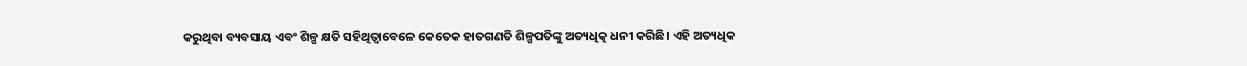କରୁଥିବା ବ୍ୟବସାୟ ଏବଂ ଶିଳ୍ପ କ୍ଷତି ସହିଥିତ୍ବାବେଳେ କେତେକ ହାତଗଣତି ଶିଳ୍ପପତିଙ୍କୁ ଅତ୍ୟଧିତ୍କ ଧନୀ କରିଛି। ଏହି ଅତ୍ୟଧିକ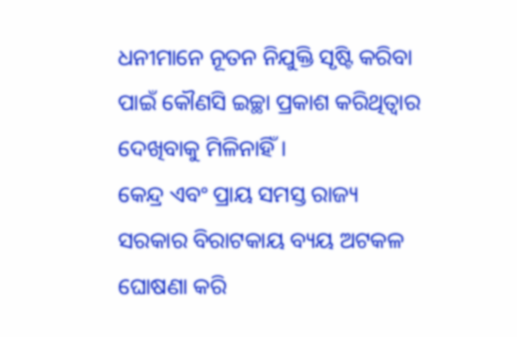ଧନୀମାନେ ନୂତନ ନିଯୁକ୍ତି ସୃଷ୍ଟି କରିବା ପାଇଁ କୌଣସି ଇଚ୍ଛା ପ୍ରକାଶ କରିଥିତ୍ବାର ଦେଖିବାକୁ ମିଳିନାହିଁ।
କେନ୍ଦ୍ର ଏବଂ ପ୍ରାୟ ସମସ୍ତ ରାଜ୍ୟ ସରକାର ବିରାଟକାୟ ବ୍ୟୟ ଅଟକଳ ଘୋଷଣା କରି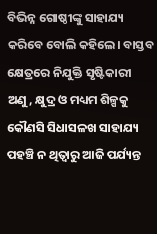ବିଭିନ୍ନ ଗୋଷ୍ଠୀଙ୍କୁ ସାହାଯ୍ୟ କରିବେ ବୋଲି କହିଲେ। ବାସ୍ତବ କ୍ଷେତ୍ରରେ ନିଯୁକ୍ତି ସୃଷ୍ଟିକାରୀ ଅଣୁ, କ୍ଷୁଦ୍ର ଓ ମଧ୍ୟମ ଶିଳ୍ପକୁ କୌଣସି ସିଧାସଳଖ ସାହାଯ୍ୟ ପହଞ୍ଚି ନ ଥିତ୍ବାରୁ ଆଜି ପର୍ଯ୍ୟନ୍ତ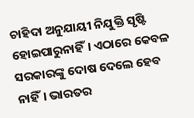ଚାହିଦା ଅନୁଯାୟୀ ନିଯୁକ୍ତି ସୃଷ୍ଟି ହୋଇପାରୁନାହିଁ। ଏଠାରେ କେବଳ ସରକାରଙ୍କୁ ଦୋଷ ଦେଲେ ହେବ ନାହିଁ। ଭାରତର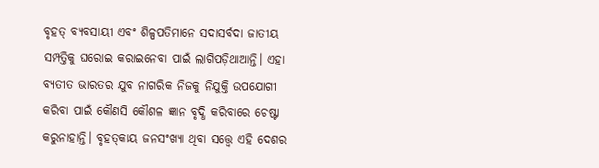ବୃହତ୍‌ ବ୍ୟବସାୟୀ ଏବଂ ଶିଳ୍ପପତିମାନେ ସଦାସର୍ବଦା ଜାତୀୟ ସମ୍ପତ୍ତିକୁ ଘରୋଇ କରାଇନେବା ପାଇଁ ଲାଗିପଡ଼ିଥାଆନ୍ତି। ଏହା ବ୍ୟତୀତ ଭାରତର ଯୁବ ନାଗରିକ ନିଜକୁ ନିଯୁକ୍ତି ଉପଯୋଗୀ କରିବା ପାଇଁ କୌଣସି କୌଶଳ ଜ୍ଞାନ ବୃଦ୍ଧି କରିବାରେ ଚେଷ୍ଟା କରୁନାହାନ୍ତି। ବୃହତ୍‌କାୟ ଜନସଂଖ୍ୟା ଥିବା ସତ୍ତ୍ୱେ ଏହି ଦେଶର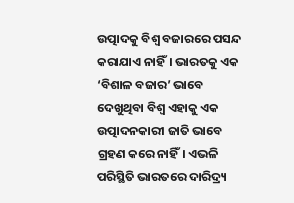ଉତ୍ପାଦକୁ ବିଶ୍ୱ ବଜାରରେ ପସନ୍ଦ କରାଯାଏ ନାହିଁ। ଭାରତକୁ ଏକ ‘ବିଶାଳ ବଜାର’ ଭାବେ ଦେଖୁଥିବା ବିଶ୍ୱ ଏହାକୁ ଏକ ଉତ୍ପାଦନକାରୀ ଜାତି ଭାବେ ଗ୍ରହଣ କରେ ନାହିଁ। ଏଭଳି ପରିସ୍ଥିତି ଭାରତରେ ଦାରିଦ୍ର୍ୟ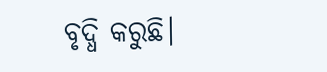ବୃଦ୍ଧି କରୁଛି।